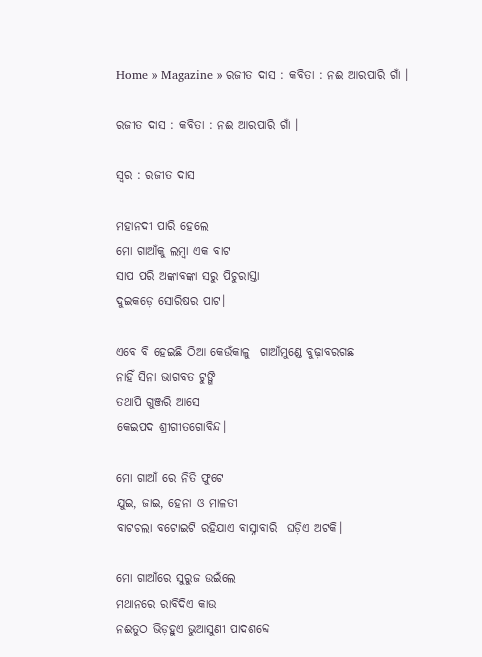Home » Magazine » ରଜୀତ ଦାସ : କବିତା : ନଈ ଆରପାରି ଗାଁ ।

ରଜୀତ ଦାସ : କବିତା : ନଈ ଆରପାରି ଗାଁ ।

ସ୍ବର : ରଜୀତ ଦାସ

ମହାନଦୀ ପାରି ହେଲେ
ମୋ ଗାଆଁକୁ ଲମ୍ବା ଏକ ବାଟ
ସାପ ପରି ଅଙ୍କାବଙ୍କା ସରୁ ପିଚୁରାସ୍ତା
ଦୁଇକଡ଼େ ସୋରିଷର ପାଟ।

ଏବେ ବି ହେଇଛି ଠିଆ କେଉଁକାଳୁ  ଗାଆଁମୁଣ୍ଡେ ବୁଢ଼ାବରଗଛ
ନାହିଁ ସିନା ଭାଗବତ ଟୁଙ୍ଗି
ତଥାପି ଗୁଞ୍ଜରି ଆସେ
କେଇପଦ ଶ୍ରୀଗୀତଗୋବିନ୍ଦ।

ମୋ ଗାଆଁ ରେ ନିତି ଫୁଟେ
ଯୁଇ, ଜାଇ, ହେନା ଓ ମାଳତୀ
ବାଟଚଲା ବଟୋଇଟି ରହିଯାଏ ବାସ୍ନାବାରି  ଘଡ଼ିଏ ଅଟକି।

ମୋ ଗାଆଁରେ ସୁରୁଜ ଉଇଁଲେ
ମଥାନରେ ରାବିଦିଏ କାଉ
ନଈତୁଠ ଭିଡ଼ହୁଏ ଭୁଆସୁଣୀ ପାଦଶବ୍ଦେ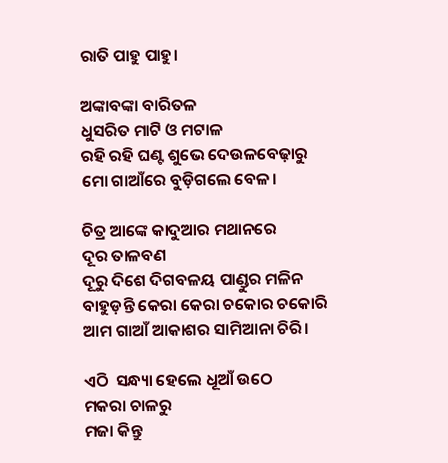ରାତି ପାହୁ ପାହୁ।

ଅଙ୍କାବଙ୍କା ବାରିତଳ
ଧୁସରିତ ମାଟି ଓ ମଟାଳ
ରହି ରହି ଘଣ୍ଟ ଶୁଭେ ଦେଉଳବେଢ଼ାରୁ
ମୋ ଗାଆଁରେ ବୁଡ଼ିଗଲେ ବେଳ।

ଚିତ୍ର ଆଙ୍କେ କାଦୁଆର ମଥାନରେ
ଦୂର ତାଳବଣ
ଦୂରୁ ଦିଶେ ଦିଗବଳୟ ପାଣ୍ଡୁର ମଳିନ
ବାହୁଡ଼ନ୍ତି କେରା କେରା ଚକୋର ଚକୋରି
ଆମ ଗାଆଁ ଆକାଶର ସାମିଆନା ଚିରି।

ଏଠି  ସନ୍ଧ୍ୟା ହେଲେ ଧୂଆଁ ଉଠେ
ମକରା ଚାଳରୁ
ମଜା କିନ୍ତୁ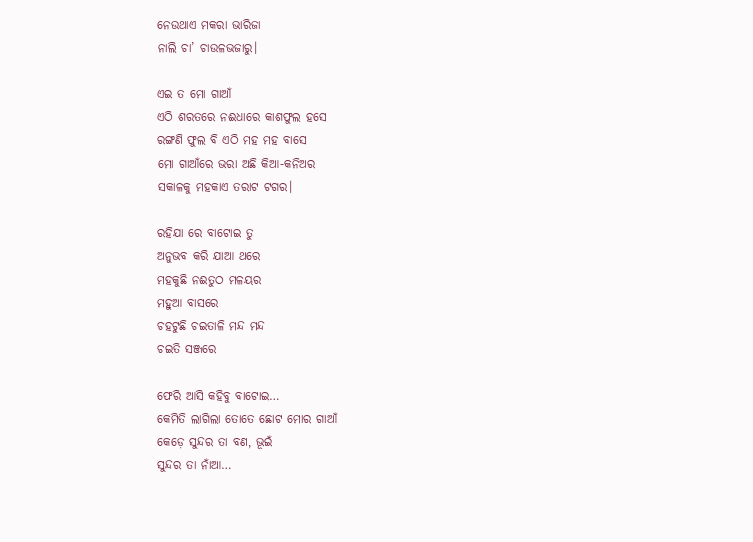ନେଉଥାଏ ମକରା ଭାରିଜା
ନାଲି ଚା’ ଚାଉଳଭଜାରୁ।

ଏଇ ତ ମୋ ଗାଆଁ
ଏଠି ଶରତରେ ନଈଧାରେ କାଶଫୁଲ ହସେ
ରଙ୍ଗଣି ଫୁଲ ବି ଏଠି ମହ ମହ ବାସେ
ମୋ ଗାଆଁରେ ଭରା ଅଛି କିଆ-କନିଅର
ସକାଳକୁ ମହକାଏ ତରାଟ ଟଗର।

ରହିଯା ରେ ବାଟୋଇ ତୁ
ଅନୁଭବ କରି ଯାଆ ଥରେ
ମହକୁଛି ନଈତୁଠ ମଳୟର
ମହୁଆ ବାସରେ
ଚହଟୁଛି ଚଇତାଳି ମନ୍ଦ ମନ୍ଦ
ଚଇତି ସଞ୍ଜରେ

ଫେରି ଆସି କହିବୁ ବାଟୋଇ…
କେମିତି ଲାଗିଲା ତୋତେ ଛୋଟ ମୋର ଗାଆଁ
କେଡ଼େ ସୁନ୍ଦର ତା ବଣ, ଭୂଇଁ
ସୁନ୍ଦର ତା ନାଁଆ…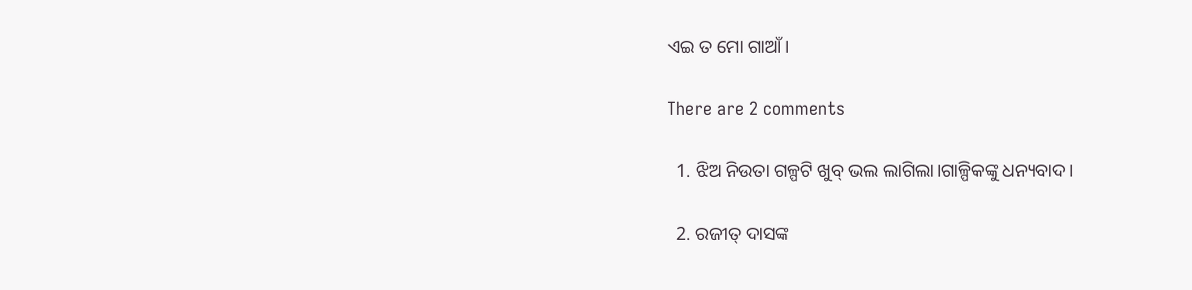ଏଇ ତ ମୋ ଗାଆଁ।

There are 2 comments

  1. ଝିଅ ନିଉତା ଗଳ୍ପଟି ଖୁବ୍ ଭଲ ଲାଗିଲା।ଗାଳ୍ପିକଙ୍କୁ ଧନ୍ୟବାଦ।

  2. ରଜୀତ୍ ଦାସଙ୍କ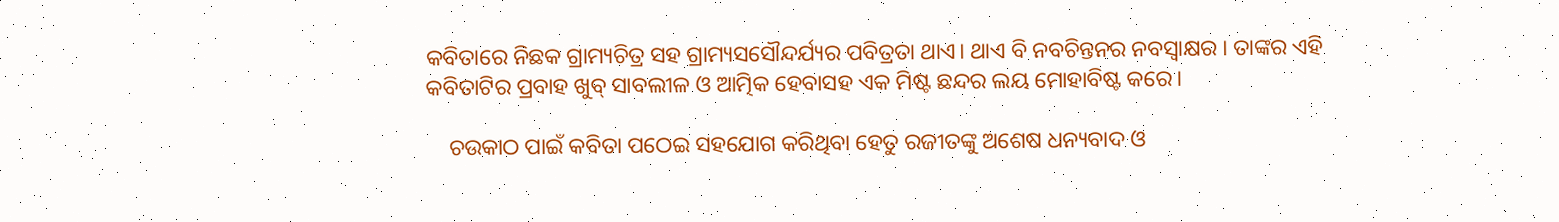କବିତାରେ ନିଛକ ଗ୍ରାମ୍ୟଚିତ୍ର ସହ ଗ୍ରାମ୍ୟସସୌନ୍ଦର୍ଯ୍ୟର ପବିତ୍ରତା ଥାଏ। ଥାଏ ବି ନବଚିନ୍ତନର ନବସ୍ୱାକ୍ଷର । ତାଙ୍କର ଏହି କବିତାଟିର ପ୍ରବାହ ଖୁବ୍ ସାବଲୀଳ ଓ ଆତ୍ମିକ ହେବାସହ ଏକ ମିଷ୍ଟ ଛନ୍ଦର ଲୟ ମୋହାବିଷ୍ଟ କରେ।

    ଚଉକାଠ ପାଇଁ କବିତା ପଠେଇ ସହଯୋଗ କରିଥିବା ହେତୁ ରଜୀତଙ୍କୁ ଅଶେଷ ଧନ୍ୟବାଦ ଓ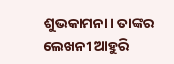ଶୁଭକାମନା। ତାଙ୍କର ଲେଖନୀ ଆହୁରି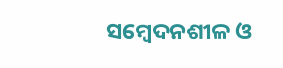ସମ୍ବେଦନଶୀଳ ଓ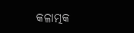କଳାତ୍ମକ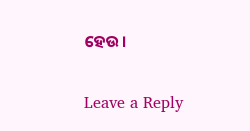ହେଉ।

Leave a Reply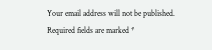Your email address will not be published. Required fields are marked *